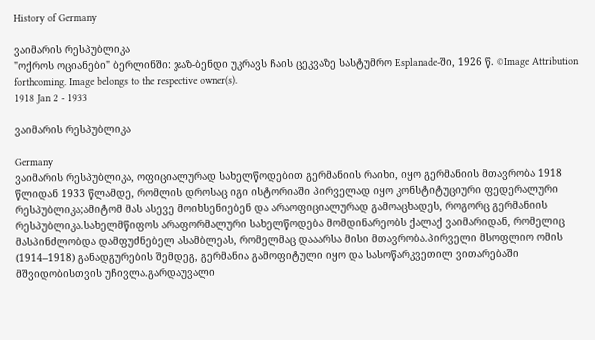History of Germany

ვაიმარის რესპუბლიკა
"ოქროს ოციანები" ბერლინში: ჯაზ-ბენდი უკრავს ჩაის ცეკვაზე სასტუმრო Esplanade-ში, 1926 წ. ©Image Attribution forthcoming. Image belongs to the respective owner(s).
1918 Jan 2 - 1933

ვაიმარის რესპუბლიკა

Germany
ვაიმარის რესპუბლიკა, ოფიციალურად სახელწოდებით გერმანიის რაიხი, იყო გერმანიის მთავრობა 1918 წლიდან 1933 წლამდე, რომლის დროსაც იგი ისტორიაში პირველად იყო კონსტიტუციური ფედერალური რესპუბლიკა;ამიტომ მას ასევე მოიხსენიებენ და არაოფიციალურად გამოაცხადეს, როგორც გერმანიის რესპუბლიკა.სახელმწიფოს არაფორმალური სახელწოდება მომდინარეობს ქალაქ ვაიმარიდან, რომელიც მასპინძლობდა დამფუძნებელ ასამბლეას, რომელმაც დააარსა მისი მთავრობა.პირველი მსოფლიო ომის (1914–1918) განადგურების შემდეგ, გერმანია გამოფიტული იყო და სასოწარკვეთილ ვითარებაში მშვიდობისთვის უჩივლა.გარდაუვალი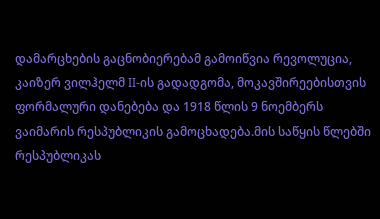დამარცხების გაცნობიერებამ გამოიწვია რევოლუცია, კაიზერ ვილჰელმ II-ის გადადგომა, მოკავშირეებისთვის ფორმალური დანებება და 1918 წლის 9 ნოემბერს ვაიმარის რესპუბლიკის გამოცხადება.მის საწყის წლებში რესპუბლიკას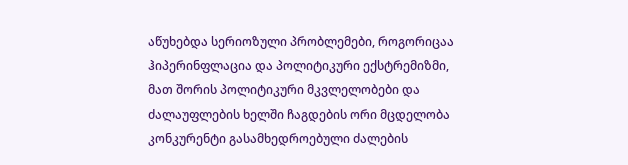აწუხებდა სერიოზული პრობლემები, როგორიცაა ჰიპერინფლაცია და პოლიტიკური ექსტრემიზმი, მათ შორის პოლიტიკური მკვლელობები და ძალაუფლების ხელში ჩაგდების ორი მცდელობა კონკურენტი გასამხედროებული ძალების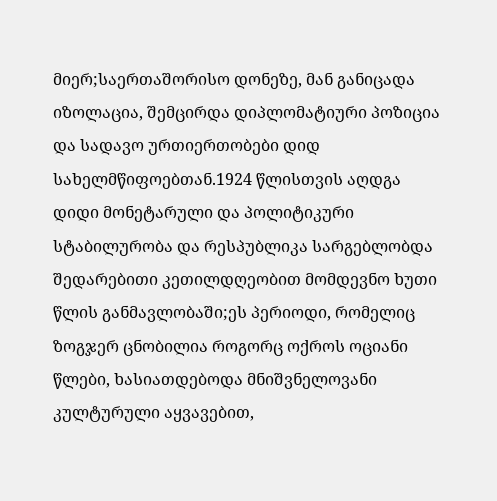მიერ;საერთაშორისო დონეზე, მან განიცადა იზოლაცია, შემცირდა დიპლომატიური პოზიცია და სადავო ურთიერთობები დიდ სახელმწიფოებთან.1924 წლისთვის აღდგა დიდი მონეტარული და პოლიტიკური სტაბილურობა და რესპუბლიკა სარგებლობდა შედარებითი კეთილდღეობით მომდევნო ხუთი წლის განმავლობაში;ეს პერიოდი, რომელიც ზოგჯერ ცნობილია როგორც ოქროს ოციანი წლები, ხასიათდებოდა მნიშვნელოვანი კულტურული აყვავებით,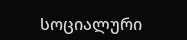სოციალური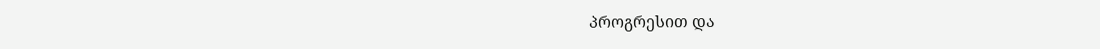პროგრესით და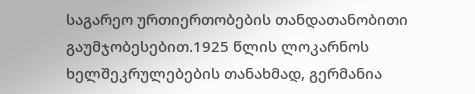საგარეო ურთიერთობების თანდათანობითი გაუმჯობესებით.1925 წლის ლოკარნოს ხელშეკრულებების თანახმად, გერმანია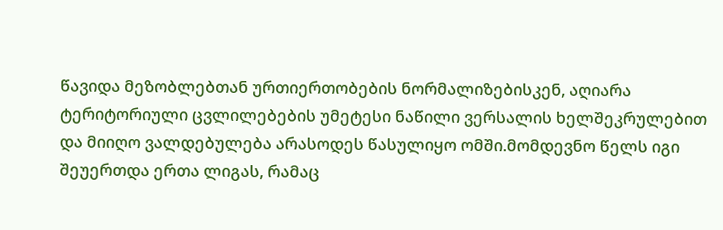წავიდა მეზობლებთან ურთიერთობების ნორმალიზებისკენ, აღიარა ტერიტორიული ცვლილებების უმეტესი ნაწილი ვერსალის ხელშეკრულებით და მიიღო ვალდებულება არასოდეს წასულიყო ომში.მომდევნო წელს იგი შეუერთდა ერთა ლიგას, რამაც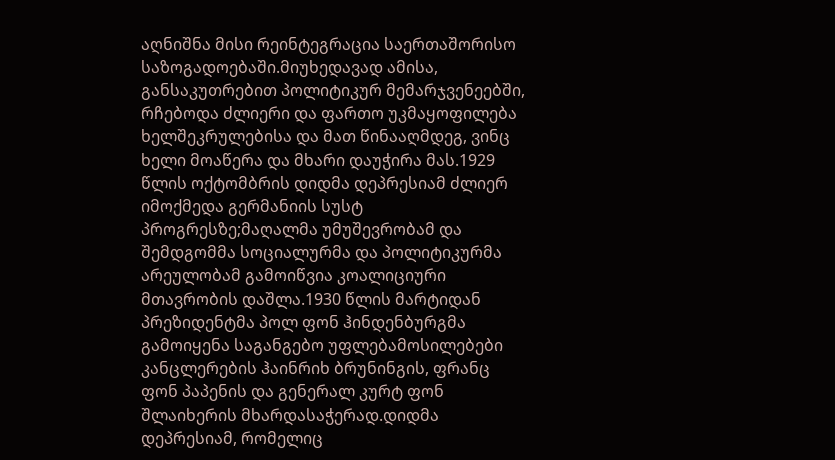აღნიშნა მისი რეინტეგრაცია საერთაშორისო საზოგადოებაში.მიუხედავად ამისა, განსაკუთრებით პოლიტიკურ მემარჯვენეებში, რჩებოდა ძლიერი და ფართო უკმაყოფილება ხელშეკრულებისა და მათ წინააღმდეგ, ვინც ხელი მოაწერა და მხარი დაუჭირა მას.1929 წლის ოქტომბრის დიდმა დეპრესიამ ძლიერ იმოქმედა გერმანიის სუსტ პროგრესზე;მაღალმა უმუშევრობამ და შემდგომმა სოციალურმა და პოლიტიკურმა არეულობამ გამოიწვია კოალიციური მთავრობის დაშლა.1930 წლის მარტიდან პრეზიდენტმა პოლ ფონ ჰინდენბურგმა გამოიყენა საგანგებო უფლებამოსილებები კანცლერების ჰაინრიხ ბრუნინგის, ფრანც ფონ პაპენის და გენერალ კურტ ფონ შლაიხერის მხარდასაჭერად.დიდმა დეპრესიამ, რომელიც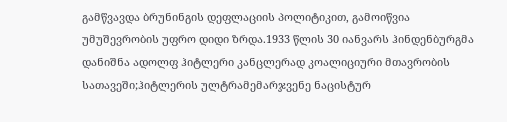გამწვავდა ბრუნინგის დეფლაციის პოლიტიკით, გამოიწვია უმუშევრობის უფრო დიდი ზრდა.1933 წლის 30 იანვარს ჰინდენბურგმა დანიშნა ადოლფ ჰიტლერი კანცლერად კოალიციური მთავრობის სათავეში;ჰიტლერის ულტრამემარჯვენე ნაცისტურ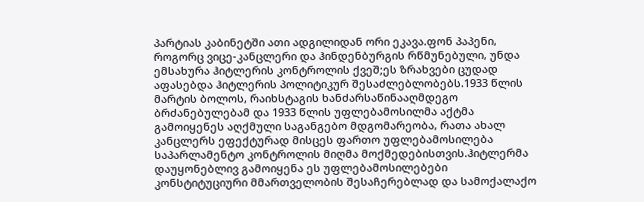პარტიას კაბინეტში ათი ადგილიდან ორი ეკავა.ფონ პაპენი, როგორც ვიცე-კანცლერი და ჰინდენბურგის რწმუნებული, უნდა ემსახურა ჰიტლერის კონტროლის ქვეშ;ეს ზრახვები ცუდად აფასებდა ჰიტლერის პოლიტიკურ შესაძლებლობებს.1933 წლის მარტის ბოლოს, რაიხსტაგის ხანძარსაწინააღმდეგო ბრძანებულებამ და 1933 წლის უფლებამოსილმა აქტმა გამოიყენეს აღქმული საგანგებო მდგომარეობა, რათა ახალ კანცლერს ეფექტურად მისცეს ფართო უფლებამოსილება საპარლამენტო კონტროლის მიღმა მოქმედებისთვის.ჰიტლერმა დაუყონებლივ გამოიყენა ეს უფლებამოსილებები კონსტიტუციური მმართველობის შესაჩერებლად და სამოქალაქო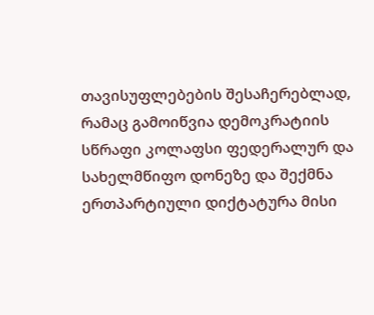თავისუფლებების შესაჩერებლად, რამაც გამოიწვია დემოკრატიის სწრაფი კოლაფსი ფედერალურ და სახელმწიფო დონეზე და შექმნა ერთპარტიული დიქტატურა მისი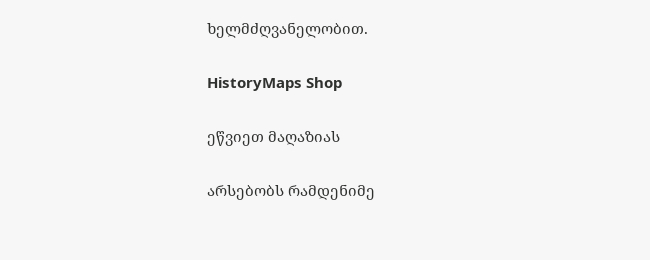ხელმძღვანელობით.

HistoryMaps Shop

ეწვიეთ მაღაზიას

არსებობს რამდენიმე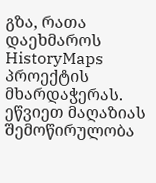გზა, რათა დაეხმაროს HistoryMaps პროექტის მხარდაჭერას.
ეწვიეთ მაღაზიას
Შემოწირულობა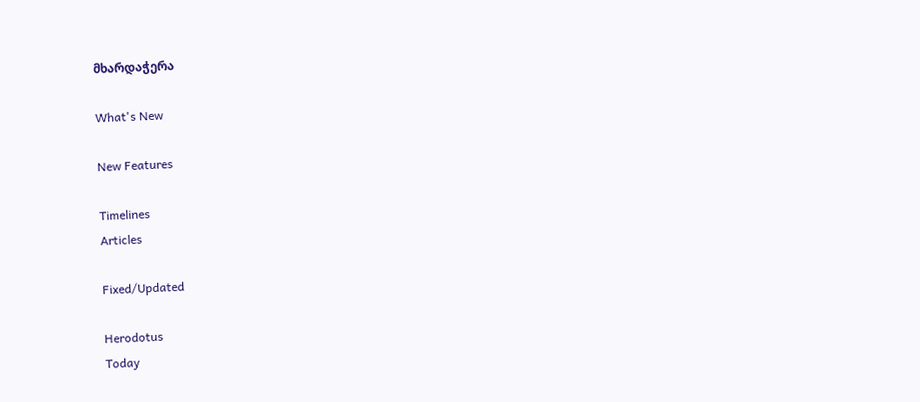მხარდაჭერა

What's New

New Features

Timelines
Articles

Fixed/Updated

Herodotus
Today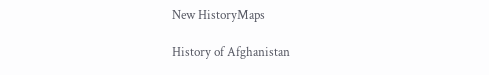New HistoryMaps

History of Afghanistan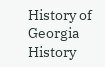History of Georgia
History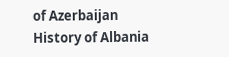of Azerbaijan
History of Albania